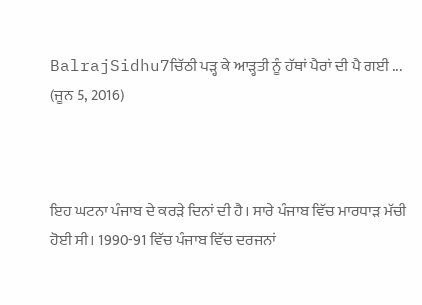BalrajSidhu7ਚਿੱਠੀ ਪੜ੍ਹ ਕੇ ਆੜ੍ਹਤੀ ਨੂੰ ਹੱਥਾਂ ਪੈਰਾਂ ਦੀ ਪੈ ਗਈ ...
(ਜੂਨ 5, 2016)



ਇਹ ਘਟਨਾ ਪੰਜਾਬ ਦੇ ਕਰੜੇ ਦਿਨਾਂ ਦੀ ਹੈ। ਸਾਰੇ ਪੰਜਾਬ ਵਿੱਚ ਮਾਰਧਾੜ ਮੱਚੀ ਹੋਈ ਸੀ। 1990-91 ਵਿੱਚ ਪੰਜਾਬ ਵਿੱਚ ਦਰਜਨਾਂ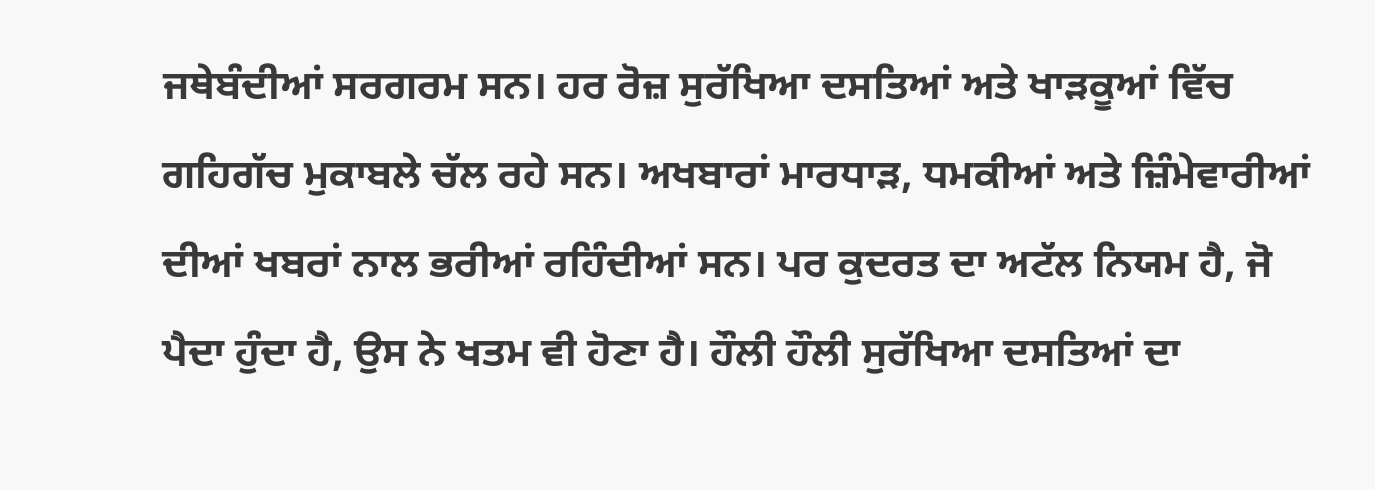ਜਥੇਬੰਦੀਆਂ ਸਰਗਰਮ ਸਨ। ਹਰ ਰੋਜ਼ ਸੁਰੱਖਿਆ ਦਸਤਿਆਂ ਅਤੇ ਖਾੜਕੂਆਂ ਵਿੱਚ ਗਹਿਗੱਚ ਮੁਕਾਬਲੇ ਚੱਲ ਰਹੇ ਸਨ। ਅਖਬਾਰਾਂ ਮਾਰਧਾੜ, ਧਮਕੀਆਂ ਅਤੇ ਜ਼ਿੰਮੇਵਾਰੀਆਂ ਦੀਆਂ ਖਬਰਾਂ ਨਾਲ ਭਰੀਆਂ ਰਹਿੰਦੀਆਂ ਸਨ। ਪਰ ਕੁਦਰਤ ਦਾ ਅਟੱਲ ਨਿਯਮ ਹੈ, ਜੋ ਪੈਦਾ ਹੁੰਦਾ ਹੈ, ਉਸ ਨੇ ਖਤਮ ਵੀ ਹੋਣਾ ਹੈ। ਹੌਲੀ ਹੌਲੀ ਸੁਰੱਖਿਆ ਦਸਤਿਆਂ ਦਾ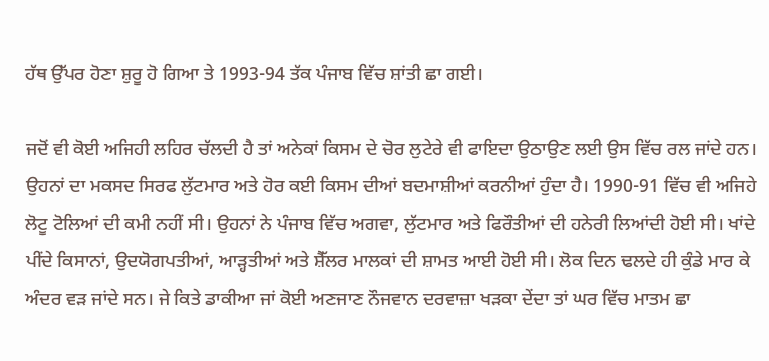ਹੱਥ ਉੱਪਰ ਹੋਣਾ ਸ਼ੁਰੂ ਹੋ ਗਿਆ ਤੇ 1993-94 ਤੱਕ ਪੰਜਾਬ ਵਿੱਚ ਸ਼ਾਂਤੀ ਛਾ ਗਈ।

ਜਦੋਂ ਵੀ ਕੋਈ ਅਜਿਹੀ ਲਹਿਰ ਚੱਲਦੀ ਹੈ ਤਾਂ ਅਨੇਕਾਂ ਕਿਸਮ ਦੇ ਚੋਰ ਲੁਟੇਰੇ ਵੀ ਫਾਇਦਾ ਉਠਾਉਣ ਲਈ ਉਸ ਵਿੱਚ ਰਲ ਜਾਂਦੇ ਹਨ। ਉਹਨਾਂ ਦਾ ਮਕਸਦ ਸਿਰਫ ਲੁੱਟਮਾਰ ਅਤੇ ਹੋਰ ਕਈ ਕਿਸਮ ਦੀਆਂ ਬਦਮਾਸ਼ੀਆਂ ਕਰਨੀਆਂ ਹੁੰਦਾ ਹੈ। 1990-91 ਵਿੱਚ ਵੀ ਅਜਿਹੇ ਲੋਟੂ ਟੋਲਿਆਂ ਦੀ ਕਮੀ ਨਹੀਂ ਸੀ। ਉਹਨਾਂ ਨੇ ਪੰਜਾਬ ਵਿੱਚ ਅਗਵਾ, ਲੁੱਟਮਾਰ ਅਤੇ ਫਿਰੌਤੀਆਂ ਦੀ ਹਨੇਰੀ ਲਿਆਂਦੀ ਹੋਈ ਸੀ। ਖਾਂਦੇ ਪੀਂਦੇ ਕਿਸਾਨਾਂ, ਉਦਯੋਗਪਤੀਆਂ, ਆੜ੍ਹਤੀਆਂ ਅਤੇ ਸ਼ੈੱਲਰ ਮਾਲਕਾਂ ਦੀ ਸ਼ਾਮਤ ਆਈ ਹੋਈ ਸੀ। ਲੋਕ ਦਿਨ ਢਲਦੇ ਹੀ ਕੁੰਡੇ ਮਾਰ ਕੇ ਅੰਦਰ ਵੜ ਜਾਂਦੇ ਸਨ। ਜੇ ਕਿਤੇ ਡਾਕੀਆ ਜਾਂ ਕੋਈ ਅਣਜਾਣ ਨੌਜਵਾਨ ਦਰਵਾਜ਼ਾ ਖੜਕਾ ਦੇਂਦਾ ਤਾਂ ਘਰ ਵਿੱਚ ਮਾਤਮ ਛਾ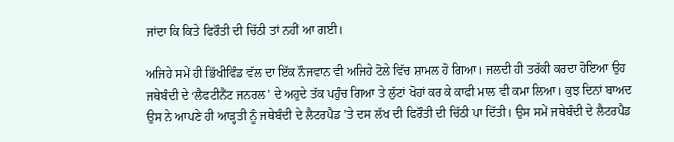ਜਾਂਦਾ ਕਿ ਕਿਤੇ ਫਿਰੌਤੀ ਦੀ ਚਿੱਠੀ ਤਾਂ ਨਹੀਂ ਆ ਗਈ।

ਅਜਿਹੇ ਸਮੇਂ ਹੀ ਭਿੱਖੀਵਿੰਡ ਵੱਲ ਦਾ ਇੱਕ ਨੌਜਵਾਨ ਵੀ ਅਜਿਹੇ ਟੋਲੇ ਵਿੱਚ ਸ਼ਾਮਲ ਹੋ ਗਿਆ। ਜਲਦੀ ਹੀ ਤਰੱਕੀ ਕਰਦਾ ਹੋਇਆ ਉਹ ਜਥੇਬੰਦੀ ਦੇ ‘ਲੈਫਟੀਨੈਂਟ ਜਨਰਲ’ ਦੇ ਅਹੁਦੇ ਤੱਕ ਪਹੁੰਚ ਗਿਆ ਤੇ ਲੁੱਟਾਂ ਖੋਹਾਂ ਕਰ ਕੇ ਕਾਫੀ ਮਾਲ ਵੀ ਕਮਾ ਲਿਆ। ਕੁਝ ਦਿਨਾਂ ਬਾਅਦ ਉਸ ਨੇ ਆਪਣੇ ਹੀ ਆੜ੍ਹਤੀ ਨੂੰ ਜਥੇਬੰਦੀ ਦੇ ਲੈਟਰਪੈਡ ’ਤੇ ਦਸ ਲੱਖ ਦੀ ਫਿਰੌਤੀ ਦੀ ਚਿੱਠੀ ਪਾ ਦਿੱਤੀ। ਉਸ ਸਮੇਂ ਜਥੇਬੰਦੀ ਦੇ ਲੈਟਰਪੈਡ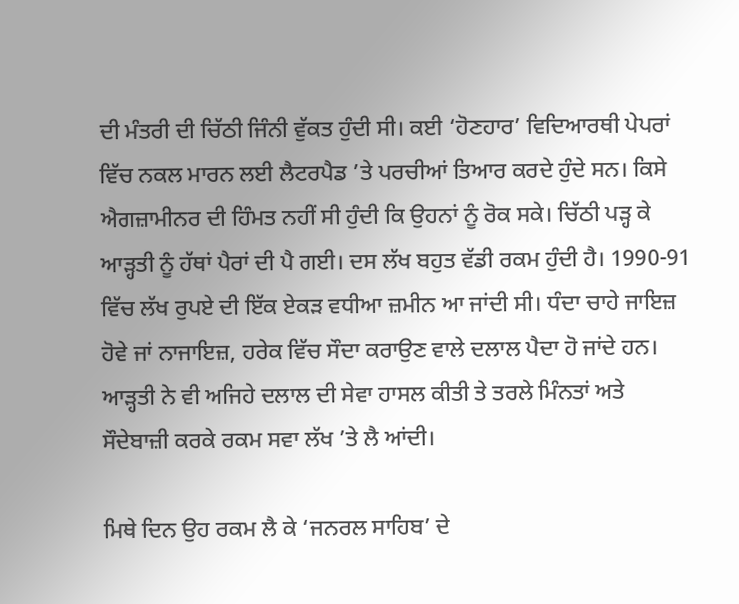ਦੀ ਮੰਤਰੀ ਦੀ ਚਿੱਠੀ ਜਿੰਨੀ ਵੁੱਕਤ ਹੁੰਦੀ ਸੀ। ਕਈ ‘ਹੋਣਹਾਰ’ ਵਿਦਿਆਰਥੀ ਪੇਪਰਾਂ ਵਿੱਚ ਨਕਲ ਮਾਰਨ ਲਈ ਲੈਟਰਪੈਡ ’ਤੇ ਪਰਚੀਆਂ ਤਿਆਰ ਕਰਦੇ ਹੁੰਦੇ ਸਨ। ਕਿਸੇ ਐਗਜ਼ਾਮੀਨਰ ਦੀ ਹਿੰਮਤ ਨਹੀਂ ਸੀ ਹੁੰਦੀ ਕਿ ਉਹਨਾਂ ਨੂੰ ਰੋਕ ਸਕੇ। ਚਿੱਠੀ ਪੜ੍ਹ ਕੇ ਆੜ੍ਹਤੀ ਨੂੰ ਹੱਥਾਂ ਪੈਰਾਂ ਦੀ ਪੈ ਗਈ। ਦਸ ਲੱਖ ਬਹੁਤ ਵੱਡੀ ਰਕਮ ਹੁੰਦੀ ਹੈ। 1990-91 ਵਿੱਚ ਲੱਖ ਰੁਪਏ ਦੀ ਇੱਕ ਏਕੜ ਵਧੀਆ ਜ਼ਮੀਨ ਆ ਜਾਂਦੀ ਸੀ। ਧੰਦਾ ਚਾਹੇ ਜਾਇਜ਼ ਹੋਵੇ ਜਾਂ ਨਾਜਾਇਜ਼, ਹਰੇਕ ਵਿੱਚ ਸੌਦਾ ਕਰਾਉਣ ਵਾਲੇ ਦਲਾਲ ਪੈਦਾ ਹੋ ਜਾਂਦੇ ਹਨ। ਆੜ੍ਹਤੀ ਨੇ ਵੀ ਅਜਿਹੇ ਦਲਾਲ ਦੀ ਸੇਵਾ ਹਾਸਲ ਕੀਤੀ ਤੇ ਤਰਲੇ ਮਿੰਨਤਾਂ ਅਤੇ ਸੌਦੇਬਾਜ਼ੀ ਕਰਕੇ ਰਕਮ ਸਵਾ ਲੱਖ ’ਤੇ ਲੈ ਆਂਦੀ।

ਮਿਥੇ ਦਿਨ ਉਹ ਰਕਮ ਲੈ ਕੇ ‘ਜਨਰਲ ਸਾਹਿਬ’ ਦੇ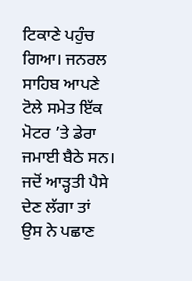ਟਿਕਾਣੇ ਪਹੁੰਚ ਗਿਆ। ਜਨਰਲ ਸਾਹਿਬ ਆਪਣੇ ਟੋਲੇ ਸਮੇਤ ਇੱਕ ਮੋਟਰ ’ਤੇ ਡੇਰਾ ਜਮਾਈ ਬੈਠੇ ਸਨ। ਜਦੋਂ ਆੜ੍ਹਤੀ ਪੈਸੇ ਦੇਣ ਲੱਗਾ ਤਾਂ ਉਸ ਨੇ ਪਛਾਣ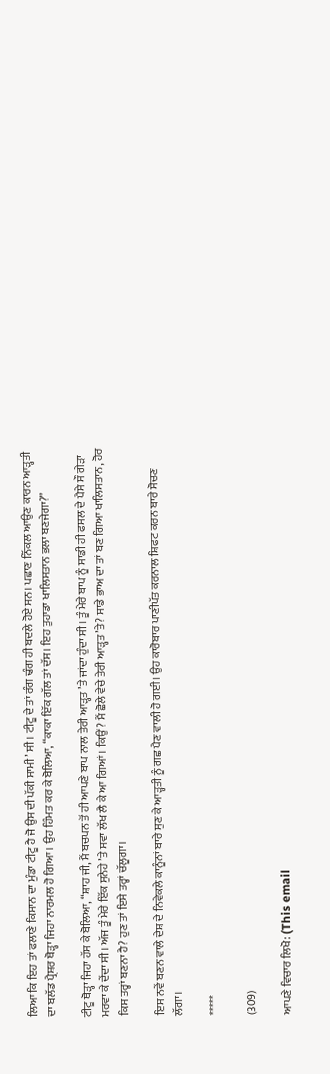ਲਿਆ ਕਿ ਇਹ ਤਾਂ ਫਲਾਣੇ ਕਿਸਾਨ ਦਾ ਮੁੰਡਾ ਟੀਟੂ ਹੈ ਜੋ ਉਸ ਦੀ ਪੱਕੀ ਸਾਮੀ’ ਸੀ। ਟੀਟੂ ਦੇ ਤਾਂ ਰੰਗ ਢੰਗ ਹੀ ਬਦਲੇ ਹੋਏ ਸਨ। ਪਛਾਣ ਨਿੱਕਲ ਆਉਣ ਕਾਰਨ ਆੜ੍ਹਤੀ ਦਾ ਬਲੱਡ ਪ੍ਰੈਸ਼ਰ ਥੋੜ੍ਹਾ ਜਿਹਾ ਨਾਰਮਲ ਹੋ ਗਿਆ। ਉਹ ਹਿੰਮਤ ਕਰ ਕੇ ਬੋਲਿਆ, “ਕਾਕਾ ਇੱਕ ਗੱਲ ਤਾਂ ਦੱਸ। ਇਹ ਤੁਹਾਡਾ ਖਾਲਿਸਤਾਨ ਭਲਾ ਬਣਜੇਗਾ?”

ਟੀਟੂ ਥੋੜ੍ਹਾ ਜਿਹਾ ਹੱਸ ਕੇ ਬੋਲਿਆ, “ਸ਼ਾਹ ਜੀ, ਮੈਂ ਬਚਪਨ ਤੋਂ ਹੀ ਆਪਣੇ ਬਾਪ ਨਾਲ ਤੇਰੀ ਆੜ੍ਹਤ ’ਤੇ ਜਾਂਦਾ ਹੁੰਦਾ ਸੀ। ਤੂੰ ਮੇਰੇ ਬਾਪ ਨੂੰ ਸਾਡੀ ਹੀ ਫਸਲ ਦੇ ਪੈਸੇ ਸੌ ਗੇੜਾ ਮਰਵਾ ਕੇ ਦੇਂਦਾ ਸੀ। ਅੱਜ ਤੂੰ ਮੇਰੇ ਇੱਕ ਸੁਨੇਹੇ ’ਤੇ ਸਵਾ ਲੱਖ ਲੈ ਕੇ ਆ ਗਿਆਂ। ਕਿਉਂ? ਮੈਂ ਛੋਲੇ ਵੇਚੇ ਤੇਰੀ ਆੜ੍ਹਤ ’ਤੇ? ਸਾਡੇ ਭਾਅ ਦਾ ਤਾਂ ਬਣ ਗਿਆ ਖਾਲਿਸਤਾਨ, ਹੋਰ ਕਿਸ ਤਰ੍ਹਾਂ ਬਣਨਾ ਹੈ? ਹੁਣ ਤਾਂ ਇਸੇ ਤਰ੍ਹਾਂ ਚੱਲੂਗਾ।

ਇਸ ਨਵੇਂ ਬਣਨ ਵਾਲੇ ਦੇਸ਼ ਦੇ ਨਿਵੇਕਲੇ ਕਾਨੂੰਨਾਂ ਬਾਰੇ ਸੁਣ ਕੇ ਆੜ੍ਹਤੀ ਨੂੰ ਗਛ ਪੈਣ ਵਾਲੀ ਹੋ ਗਈ। ਉਹ ਕਾਰੋਬਾਰ ਪਾਣੀਪੱਤ ਕਰਨਾਲ ਸ਼ਿਫਟ ਕਰਨ ਬਾਰੇ ਸੋਚਣ ਲੱਗਾ।

*****

(309)

ਆਪਣੇ ਵਿਚਾਰ ਲਿਖੋ: (This email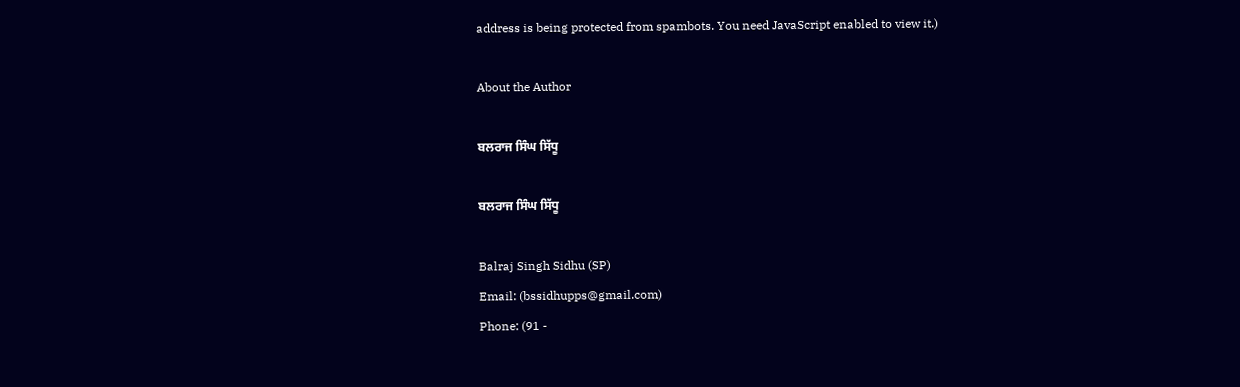address is being protected from spambots. You need JavaScript enabled to view it.)

About the Author

ਬਲਰਾਜ ਸਿੰਘ ਸਿੱਧੂ

ਬਲਰਾਜ ਸਿੰਘ ਸਿੱਧੂ

Balraj Singh Sidhu (SP)
Email: (bssidhupps@gmail.com)
Phone: (91 -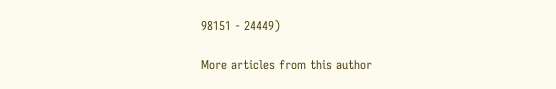98151 - 24449)

More articles from this author